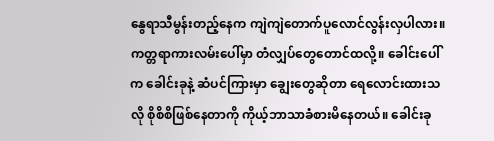နွေရာသီမွန်းတည့်နေက ကျဲကျဲတောက်ပူလောင်လွန်းလှပါလား။ ကတ္တရာကားလမ်းပေါ်မှာ တံလျှပ်တွေတောင်ထလို့။ ခေါင်းပေါ်က ခေါင်းခုနဲ့ ဆံပင်ကြားမှာ ချွေးတွေဆိုတာ ရေလောင်းထားသလို စိုစိစိဖြစ်နေတာကို ကိုယ့်ဘာသာခံစားမိနေတယ်။ ခေါင်းခု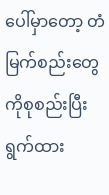ပေါ်မှာတော့ တံမြက်စည်းတွေကိုစုစည်းပြီးရွက်ထား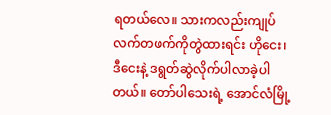ရတယ်လေ။ သားကလည်းကျုပ်လက်တဖက်ကိုတွဲထားရင်း ဟိုငေး၊ ဒီငေးနဲ့ ဒရွတ်ဆွဲလိုက်ပါလာခဲ့ပါတယ်။ တော်ပါသေးရဲ့ အောင်လံမြို့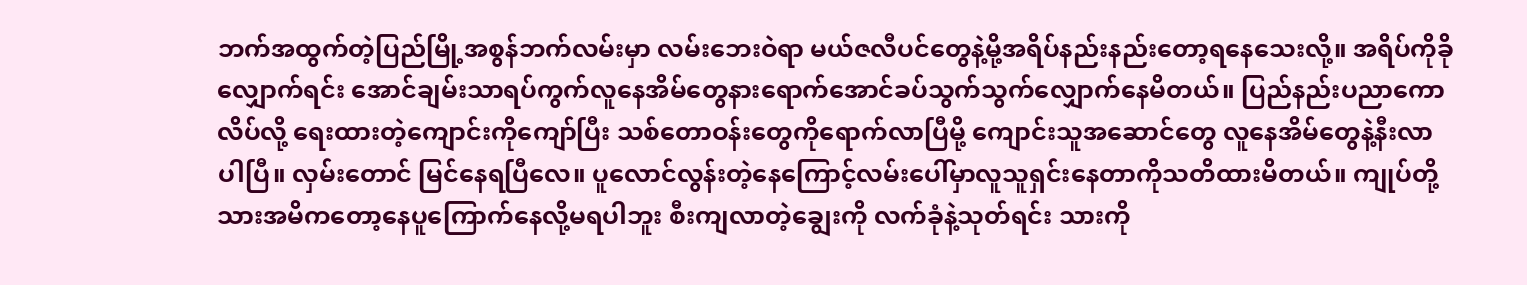ဘက်အထွက်တဲ့ပြည်မြို့အစွန်ဘက်လမ်းမှာ လမ်းဘေးဝဲရာ မယ်ဇလီပင်တွေနဲ့မို့အရိပ်နည်းနည်းတော့ရနေသေးလို့။ အရိပ်ကိုခိုလျှောက်ရင်း အောင်ချမ်းသာရပ်ကွက်လူနေအိမ်တွေနားရောက်အောင်ခပ်သွက်သွက်လျှောက်နေမိတယ်။ ပြည်နည်းပညာကောလိပ်လို့ ရေးထားတဲ့ကျောင်းကိုကျော်ပြီး သစ်တောဝန်းတွေကိုရောက်လာပြီမို့ ကျောင်းသူအဆောင်တွေ လူနေအိမ်တွေနဲ့နီးလာပါပြီ။ လှမ်းတောင် မြင်နေရပြီလေ။ ပူလောင်လွန်းတဲ့နေကြောင့်လမ်းပေါ်မှာလူသူရှင်းနေတာကိုသတိထားမိတယ်။ ကျုပ်တို့သားအမိကတော့နေပူကြောက်နေလို့မရပါဘူး စီးကျလာတဲ့ချွေးကို လက်ခုံနဲ့သုတ်ရင်း သားကို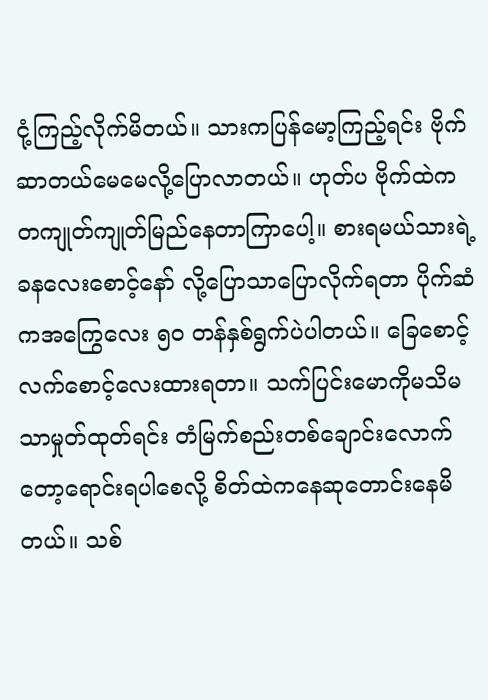ငုံ့ကြည့်လိုက်မိတယ်။ သားကပြန်မော့ကြည့်ရင်း ဗိုက်ဆာတယ်မေမေလို့ပြောလာတယ်။ ဟုတ်ပ ဗိုက်ထဲက တကျုတ်ကျုတ်မြည်နေတာကြာပေါ့။ စားရမယ်သားရဲ့ ခနလေးစောင့်နော် လို့ပြောသာပြောလိုက်ရတာ ပိုက်ဆံကအကြွေလေး ၅ဝ တန်နှစ်ရွက်ပဲပါတယ်။ ခြေစောင့်လက်စောင့်လေးထားရတာ။ သက်ပြင်းမောကိုမသိမသာမှုတ်ထုတ်ရင်း တံမြက်စည်းတစ်ချောင်းလောက်တော့ရောင်းရပါစေလို့ စိတ်ထဲကနေဆုတောင်းနေမိတယ်။ သစ်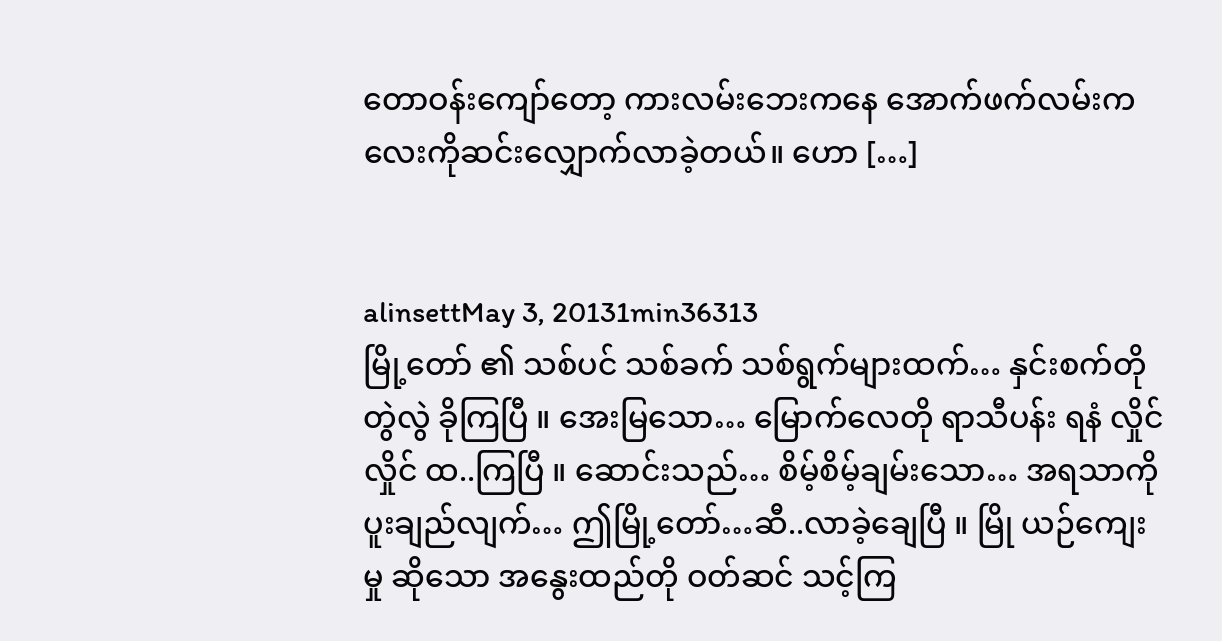တောဝန်းကျော်တော့ ကားလမ်းဘေးကနေ အောက်ဖက်လမ်းကလေးကိုဆင်းလျှောက်လာခဲ့တယ်။ ဟော […]


alinsettMay 3, 20131min36313
မြို့တော် ၏ သစ်ပင် သစ်ခက် သစ်ရွက်များထက်… နှင်းစက်တို တွဲလွဲ ခိုကြပြီ ။ အေးမြသော… မြောက်လေတို ရာသီပန်း ရနံ လှိုင်လှိုင် ထ..ကြပြီ ။ ဆောင်းသည်… စိမ့်စိမ့်ချမ်းသော… အရသာကို ပူးချည်လျက်… ဤမြို့တော်…ဆီ..လာခဲ့ချေပြီ ။ မြို ယဉ်ကျေးမှု ဆိုသော အနွေးထည်တို ဝတ်ဆင် သင့်ကြ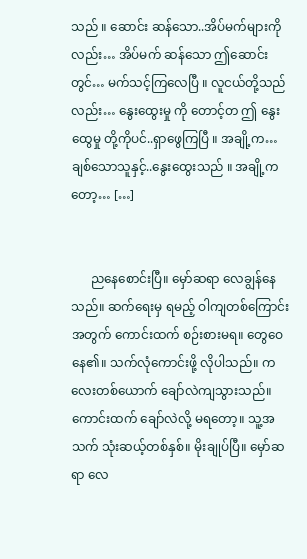သည် ။ ဆောင်း ဆန်သော..အိပ်မက်များကိုလည်း… အိပ်မက် ဆန်သော ဤဆောင်းတွင်… မက်သင့်ကြလေပြီ ။ လူငယ်တို့သည်လည်း… နွေးထွေးမှု ကို တောင့်တ ဤ နွေးထွေမှု တို့ကိုပင်..ရှာဖွေကြပြီ ။ အချို့က… ချစ်သောသူနှင့်..နွေးထွေးသည် ။ အချို့ကတော့… […]


      ညနေစောင်းပြီ။ မှော်ဆရာ လေချွန်နေသည်။ ဆက်ရေးမှ ရမည့် ဝါကျတစ်ကြောင်းအတွက် ကောင်းထက် စဉ်းစားမရ။ တွေဝေနေ၏။ သက်လုံကောင်းဖို့ လိုပါသည်။ ကလေးတစ်ယောက် ချော်လဲကျသွားသည်။ ကောင်းထက် ချော်လဲလို့ မရတော့။ သူ့အသက် သုံးဆယ့်တစ်နှစ်။ မိုးချုပ်ပြီ။ မှော်ဆရာ လေ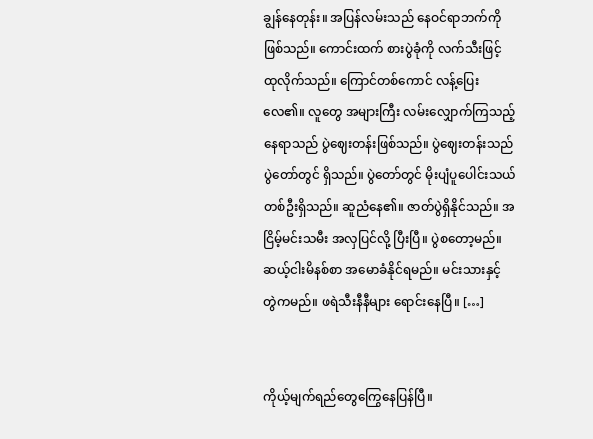ချွန်နေတုန်း။ အပြန်လမ်းသည် နေဝင်ရာဘက်ကို ဖြစ်သည်။ ကောင်းထက် စားပွဲခုံကို လက်သီးဖြင့် ထုလိုက်သည်။ ကြောင်တစ်ကောင် လန့်ပြေးလေ၏။ လူတွေ အများကြီး လမ်းလျှောက်ကြသည့်နေရာသည် ပွဲဈေးတန်းဖြစ်သည်။ ပွဲဈေးတန်းသည် ပွဲတော်တွင် ရှိသည်။ ပွဲတော်တွင် မိုးပျံပူပေါင်းသယ် တစ်ဦးရှိသည်။ ဆူညံနေ၏။ ဇာတ်ပွဲရှိနိုင်သည်။ အငြိမ့်မင်းသမီး အလှပြင်လို့ ပြီးပြီ။ ပွဲစတော့မည်။ ဆယ့်ငါးမိနစ်စာ အမောခံနိုင်ရမည်။ မင်းသားနှင့် တွဲကမည်။ ဖရဲသီးနီနီများ ရောင်းနေပြီ။ […]


ကိုယ့်မျက်ရည်တွေကြွေနေပြန်ပြီ။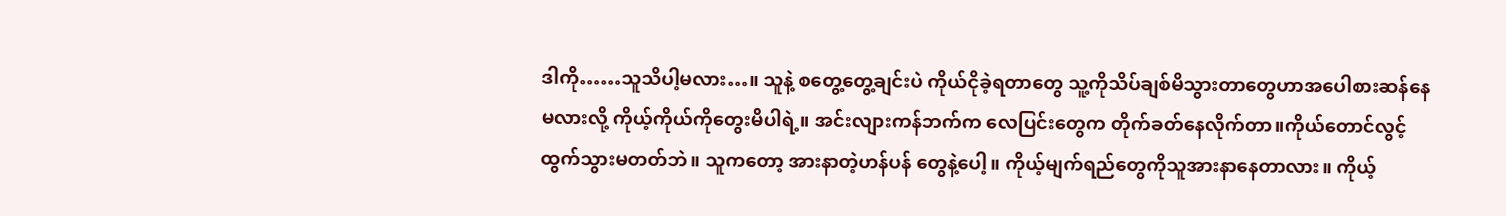ဒါကို……သူသိပါ့မလား…။ သူနဲ့ စတွေ့တွေ့ချင်းပဲ ကိုယ်ငိုခဲ့ရတာတွေ သူ့ကိုသိပ်ချစ်မိသွားတာတွေဟာအပေါစားဆန်နေမလားလို့ ကိုယ့်ကိုယ်ကိုတွေးမိပါရဲ့။ အင်းလျားကန်ဘက်က လေပြင်းတွေက တိုက်ခတ်နေလိုက်တာ။ကိုယ်တောင်လွင့်ထွက်သွားမတတ်ဘဲ။ သူကတော့ အားနာတဲ့ဟန်ပန် တွေနဲ့ပေါ့။ ကိုယ့်မျက်ရည်တွေကိုသူအားနာနေတာလား။ ကိုယ့်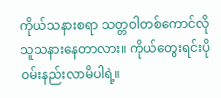ကိုယ်သနားစရာ သတ္တဝါတစ်ကောင်လို သူသနားနေတာလား။ ကိုယ်တွေးရင်းပိုဝမ်းနည်းလာမိပါရဲ့။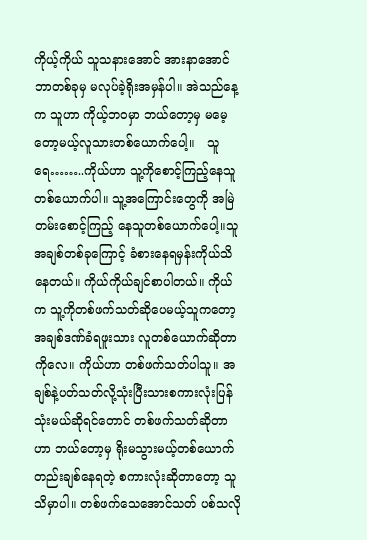ကိုယ့်ကိုယ် သူသနားအောင် အားနာအောင် ဘာတစ်ခုမှ မလုပ်ခဲ့ရိုးအမှန်ပါ။ အဲသည်နေ့က သူဟာ ကိုယ့်ဘဝမှာ ဘယ်တော့မှ မမေ့တော့မယ့်လူသားတစ်ယောက်ပေါ့။   သူရေ……..ကိုယ်ဟာ သူ့ကိုစောင့်ကြည့်နေသူတစ်ယောက်ပါ။ သူ့အကြောင်းတွေကို အမြဲတမ်းစောင့်ကြည့် နေသူတစ်ယောက်ပေါ့။သူအချစ်တစ်ခုကြောင့် ခံစားနေရမှန်းကိုယ်သိနေတယ်။ ကိုယ်ကိုယ်ချင်စာပါတယ်။ ကိုယ်က သူ့ကိုတစ်ဖက်သတ်ဆိုပေမယ့်သူကတော့ အချစ်ဒဏ်ခံရဖူးသား လူတစ်ယောက်ဆိုတာကိုလေ။ ကိုယ်ဟာ တစ်ဖက်သတ်ပါသူ။ အချစ်နဲ့ပတ်သတ်လို့သုံးပြီးသားစကားလုံးပြန်သုံးမယ်ဆိုရင်တောင် တစ်ဖက်သတ်ဆိုတာဟာ ဘယ်တော့မှ ရိုးမသွားမယ့်တစ်ယောက်တည်းချစ်နေရတဲ့ စကားလုံးဆိုတာတော့ သူသိမှာပါ။ တစ်ဖက်သေအောင်သတ် ပစ်သလို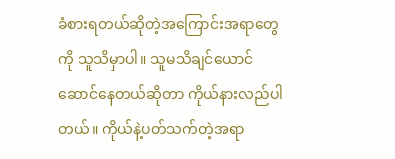ခံစားရတယ်ဆိုတဲ့အကြောင်းအရာတွေကို သူသိမှာပါ။ သူမသိချင်ယောင်ဆောင်နေတယ်ဆိုတာ ကိုယ်နားလည်ပါတယ်။ ကိုယ်နဲ့ပတ်သက်တဲ့အရာ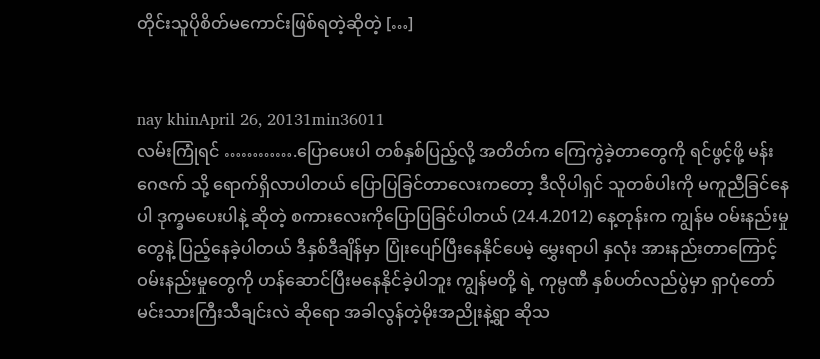တိုင်းသူပိုစိတ်မကောင်းဖြစ်ရတဲ့ဆိုတဲ့ […]


nay khinApril 26, 20131min36011
လမ်းကြုံရင် ………….ပြောပေးပါ တစ်နှစ်ပြည့်လို့ အတိတ်က ကြေကွဲခဲ့တာတွေကို ရင်ဖွင့်ဖို့ မန်းဂေဇက် သို့ ရောက်ရှိလာပါတယ် ပြောပြခြင်တာလေးကတော့ ဒီလိုပါရှင် သူတစ်ပါးကို မကူညီခြင်နေပါ ဒုက္ခမပေးပါနဲ့ ဆိုတဲ့ စကားလေးကိုပြောပြခြင်ပါတယ် (24.4.2012) နေ့တုန်းက ကျွန်မ ဝမ်းနည်းမှုတွေနဲ့ ပြည့်နေခဲ့ပါတယ် ဒီနှစ်ဒီချိန်မှာ ပြုံးပျော်ပြီးနေနိုင်ပေမဲ့ မွှေးရာပါ နှလုံး အားနည်းတာကြောင့် ဝမ်းနည်းမှုတွေကို ဟန်ဆောင်ပြီးမနေနိုင်ခဲ့ပါဘူး ကျွန်မတို့ ရဲ့ ကုမ္ပဏီ နှစ်ပတ်လည်ပွဲမှာ ရှာပုံတော် မင်းသားကြီးသီချင်းလဲ ဆိုရော အခါလွန်တဲ့မိုးအညိုးနဲ့ရွာ ဆိုသ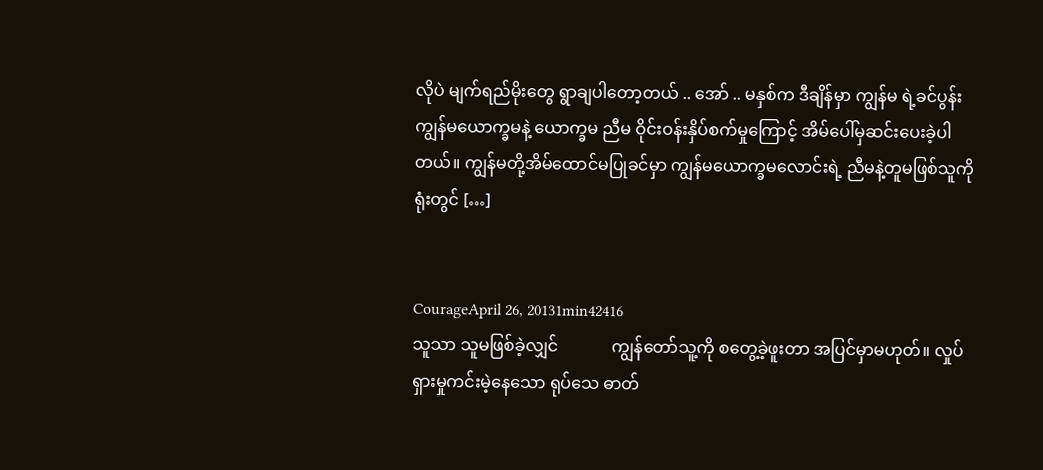လိုပဲ မျက်ရည်မိုးတွေ ရွာချပါတော့တယ် .. အော် .. မနှစ်က ဒီချိန်မှာ ကျွန်မ ရဲ့ခင်ပွန်း ကျွန်မယောက္ခမနဲ့ ယောက္ခမ ညီမ ဝိုင်းဝန်းနှိပ်စက်မှုကြောင့် အိမ်ပေါ်မှဆင်းပေးခဲ့ပါတယ်။ ကျွန်မတို့အိမ်ထောင်မပြုခင်မှာ ကျွန်မယောက္ခမလောင်းရဲ့ ညီမနဲ့တူမဖြစ်သူကို ရုံးတွင် […]


CourageApril 26, 20131min42416
သူသာ သူမဖြစ်ခဲ့လျှင်             ကျွန်တော်သူ့ကို စတွေ့ခဲ့ဖူးတာ အပြင်မှာမဟုတ်။ လှုပ်ရှားမှုကင်းမဲ့နေသော ရုပ်သေ ဓာတ်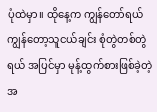ပုံထဲမှာ။ ထိုနေ့က ကျွန်တော်ရယ် ကျွန်တော့သူငယ်ချင်း စုံတွဲတစ်တွဲရယ် အပြင်မှာ မုန့်ထွက်စားဖြစ်ခဲ့တဲ့ အ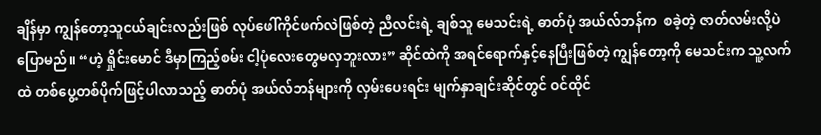ချိန်မှာ ကျွန်တော့သူငယ်ချင်းလည်းဖြစ် လုပ်ဖေါ်ကိုင်ဖက်လဲဖြစ်တဲ့ ညီလင်းရဲ့ ချစ်သူ မေသင်းရဲ့ ဓာတ်ပုံ အယ်လ်ဘန်က  စခဲ့တဲ့ ဇာတ်လမ်းလို့ပဲပြောမည်။ “ဟဲ့ ရှိုင်းမောင် ဒီမှာကြည့်စမ်း ငါ့ပုံလေးတွေမလှဘူးလား” ဆိုင်ထဲကို အရင်ရောက်နှင့်နေပြီးဖြစ်တဲ့ ကျွန်တော့ကို မေသင်းက သူ့လက်ထဲ တစ်ပွေ့တစ်ပိုက်ဖြင့်ပါလာသည့် ဓာတ်ပုံ အယ်လ်ဘန်များကို လှမ်းပေးရင်း မျက်နှာချင်းဆိုင်တွင် ဝင်ထိုင်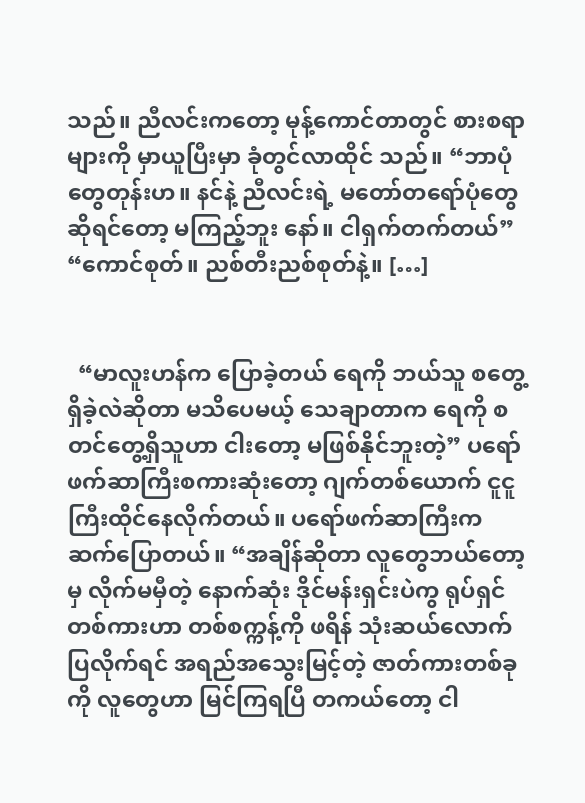သည်။ ညီလင်းကတော့ မုန့်ကောင်တာတွင် စားစရာများကို မှာယူပြီးမှာ ခုံတွင်လာထိုင် သည်။ “ဘာပုံတွေတုန်းဟ။ နင်နဲ့ ညီလင်းရဲ့ မတော်တရော်ပုံတွေဆိုရင်တော့ မကြည့်ဘူး နော်။ ငါရှက်တက်တယ်” “ကောင်စုတ်။ ညစ်တီးညစ်စုတ်နဲ့။ […]


  “မာလူးဟန်က ပြောခဲ့တယ် ရေကို ဘယ်သူ စတွေ့ရှိခဲ့လဲဆိုတာ မသိပေမယ့် သေချာတာက ရေကို စတင်တွေ့ရှိသူဟာ ငါးတော့ မဖြစ်နိုင်ဘူးတဲ့” ပရော်ဖက်ဆာကြီးစကားဆုံးတော့ ဂျက်တစ်ယောက် ငူငူကြီးထိုင်နေလိုက်တယ်။ ပရော်ဖက်ဆာကြီးက ဆက်ပြောတယ်။ “အချိန်ဆိုတာ လူတွေဘယ်တော့မှ လိုက်မမှီတဲ့ နောက်ဆုံး ဒိုင်မန်းရှင်းပဲကွ ရုပ်ရှင်တစ်ကားဟာ တစ်စက္ကန့်ကို ဖရိန် သုံးဆယ်လောက်ပြလိုက်ရင် အရည်အသွေးမြင့်တဲ့ ဇာတ်ကားတစ်ခုကို လူတွေဟာ မြင်ကြရပြီ တကယ်တော့ ငါ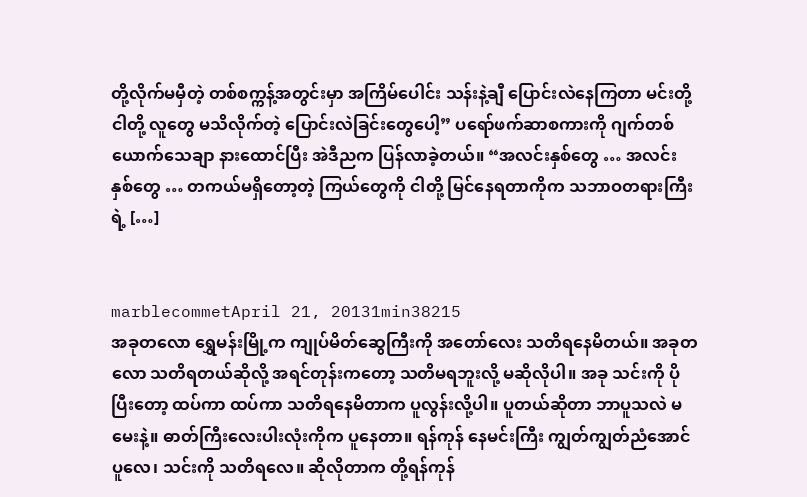တို့လိုက်မမှီတဲ့ တစ်စက္ကန့်အတွင်းမှာ အကြိမ်ပေါင်း သန်းနဲ့ချီ ပြောင်းလဲနေကြတာ မင်းတို့ ငါတို့ လူတွေ မသိလိုက်တဲ့ ပြောင်းလဲခြင်းတွေပေါ့” ပရော်ဖက်ဆာစကားကို ဂျက်တစ်ယောက်သေချာ နားထောင်ပြီး အဲဒီညက ပြန်လာခဲ့တယ်။ “အလင်းနှစ်တွေ … အလင်းနှစ်တွေ … တကယ်မရှိတော့တဲ့ ကြယ်တွေကို ငါတို့ မြင်နေရတာကိုက သဘာဝတရားကြီးရဲ့ […]


marblecommetApril 21, 20131min38215
အခုတလော ရွှေမန်းမြို့က ကျုပ်မိတ်ဆွေကြီးကို အတော်လေး သတိရနေမိတယ်။ အခုတလော သတိရတယ်ဆိုလို့ အရင်တုန်းကတော့ သတိမရဘူးလို့ မဆိုလိုပါ။ အခု သင်းကို ပိုပြီးတော့ ထပ်ကာ ထပ်ကာ သတိရနေမိတာက ပူလွန်းလို့ပါ။ ပူတယ်ဆိုတာ ဘာပူသလဲ မမေးနဲ့။ ဓာတ်ကြီးလေးပါးလုံးကိုက ပူနေတာ။ ရန်ကုန် နေမင်းကြီး ကျွတ်ကျွတ်ညံအောင်ပူလေ၊ သင်းကို သတိရလေ။ ဆိုလိုတာက တို့ရန်ကုန်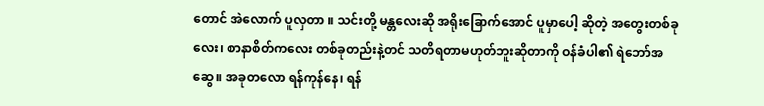တောင် အဲလောက် ပူလှတာ ။ သင်းတို့ မန္တလေးဆို အရိုးခြောက်အောင် ပူမှာပေါ့ ဆိုတဲ့ အတွေးတစ်ခုလေး၊ စာနာစိတ်ကလေး တစ်ခုတည်းနဲ့တင် သတိရတာမဟုတ်ဘူးဆိုတာကို ဝန်ခံပါ၏ ရဲဘော်အဆွေ။ အခုတလော ရန်ကုန်နေ၊ ရန်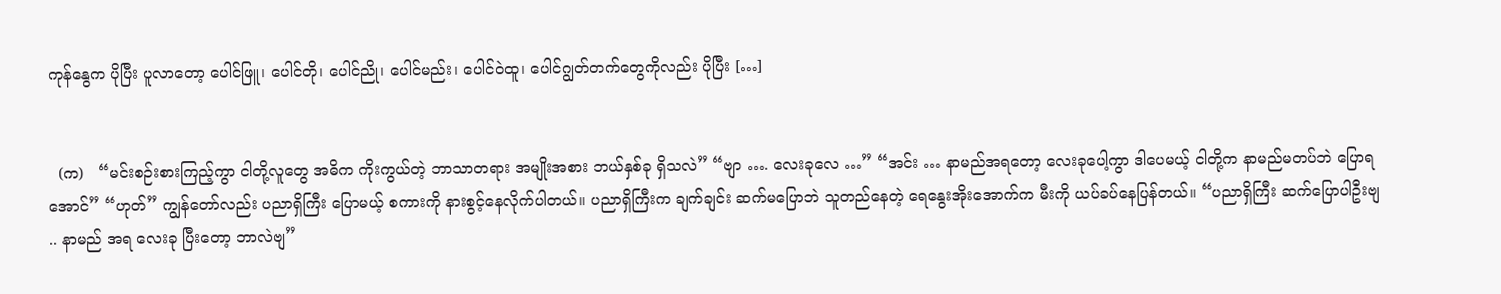ကုန်နွေက ပိုပြီး ပူလာတော့ ပေါင်ဖြူ၊ ပေါင်တို၊ ပေါင်ညို၊ ပေါင်မည်း၊ ပေါင်ဝဲထူ၊ ပေါင်ဂျွတ်တက်တွေကိုလည်း ပိုပြီး […]


  (က)   “မင်းစဉ်းစားကြည့်ကွာ ငါတို့လူတွေ အဓိက ကိုးကွယ်တဲ့ ဘာသာတရား အမျိုးအစား ဘယ်နှစ်ခု ရှိသလဲ” “ဗျာ …. လေးခုလေ …” “အင်း … နာမည်အရတော့ လေးခုပေါ့ကွာ ဒါပေမယ့် ငါတို့က နာမည်မတပ်ဘဲ ပြောရအောင်” “ဟုတ်” ကျွန်တော်လည်း ပညာရှိကြီး ပြောမယ့် စကားကို နားစွင့်နေလိုက်ပါတယ်။ ပညာရှိကြီးက ချက်ချင်း ဆက်မပြောဘဲ သူတည်နေတဲ့ ရေနွေးအိုးအောက်က မီးကို ယပ်ခပ်နေပြန်တယ်။ “ပညာရှိကြီး ဆက်ပြောပါဦးဗျ .. နာမည် အရ လေးခု ပြီးတော့ ဘာလဲဗျ”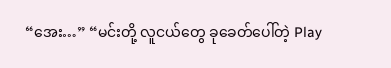“အေး…” “မင်းတို့ လူငယ်တွေ ခုခေတ်ပေါ်တဲ့ Play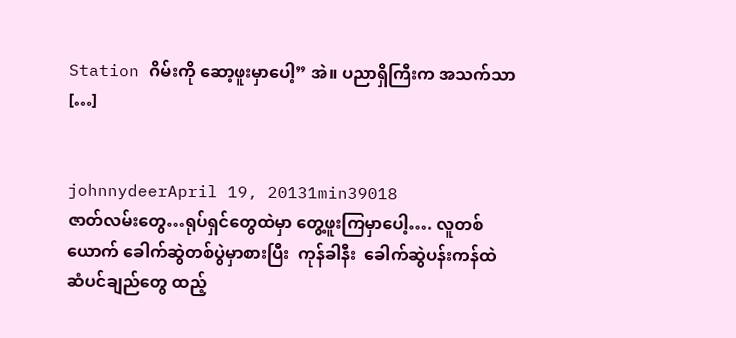Station ဂိမ်းကို ဆော့ဖူးမှာပေါ့” အဲ။ ပညာရှိကြီးက အသက်သာ […]


johnnydeerApril 19, 20131min39018
ဇာတ်လမ်းတွေ…ရုပ်ရှင်တွေထဲမှာ တွေ့ဖူးကြမှာပေါ့…. လူတစ်ယောက် ခေါက်ဆွဲတစ်ပွဲမှာစားပြီး  ကုန်ခါနီး  ခေါက်ဆွဲပန်းကန်ထဲ  ဆံပင်ချည်တွေ ထည့်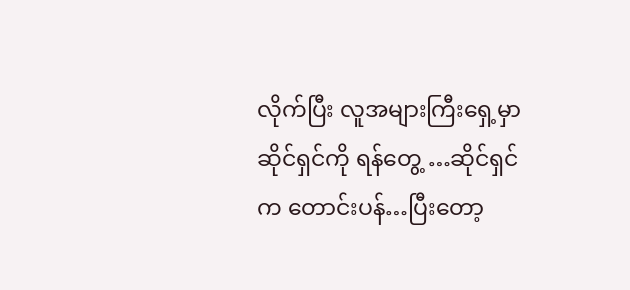လိုက်ပြီး လူအများကြီးရှေ့မှာ ဆိုင်ရှင်ကို ရန်တွေ့ …ဆိုင်ရှင်က တောင်းပန်…ပြီးတော့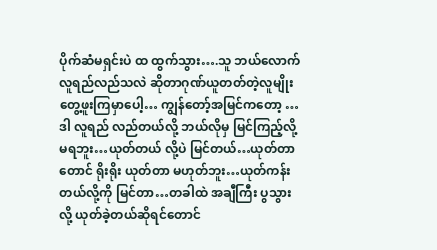ပိုက်ဆံမရှင်းပဲ ထ ထွက်သွား….သူ ဘယ်လောက် လူရည်လည်သလဲ ဆိုတာဂုဏ်ယူတတ်တဲ့လူမျိုးတွေ့ဖူးကြမှာပေါ့… ကျွန်တော့်အမြင်ကတော့ …ဒါ လူရည် လည်တယ်လို့ ဘယ်လိုမှ မြင်ကြည့်လို့ မရဘူး…ယုတ်တယ် လို့ပဲ မြင်တယ်…ယုတ်တာတောင် ရိုးရိုး ယုတ်တာ မဟုတ်ဘူး…ယုတ်ကန်းတယ်လို့ကို မြင်တာ…တခါထဲ အချီကြီး ပွသွားလို့ ယုတ်ခဲ့တယ်ဆိုရင်တောင်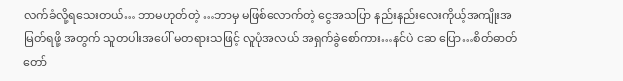လက်ခံလို့ရသေးတယ်… ဘာမဟုတ်တဲ့ …ဘာမှ မဖြစ်လောက်တဲ့ ငွေအသပြာ နည်းနည်းလေးကိုယ့်အကျိုးအမြတ်ရဖို့ အတွက် သူတပါးအပေါ် မတရားသဖြင့် လူပုံအလယ် အရှက်ခွဲစော်ကား…နင်ပဲ ငဆ ပြော…စိတ်ဓာတ် တော်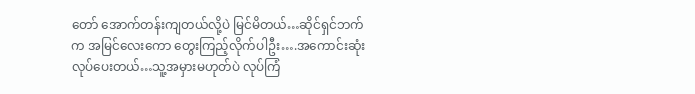တော် အောက်တန်းကျတယ်လို့ပဲ မြင်မိတယ်…ဆိုင်ရှင်ဘက်က အမြင်လေးကော တွေးကြည့်လိုက်ပါဦး….အကောင်းဆုံးလုပ်ပေးတယ်…သူ့အမှားမဟုတ်ပဲ လုပ်ကြံ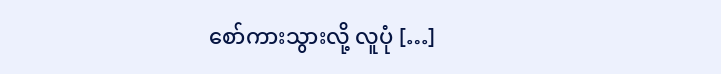စော်ကားသွားလို့ လူပုံ […]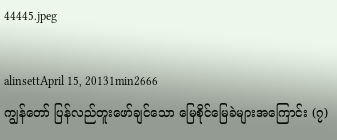44445.jpeg

alinsettApril 15, 20131min2666
ကျွန်တော် ပြန်လည်တူးဖော်ချင်သော မြေစိုင်မြေခဲများအကြောင်း (၇)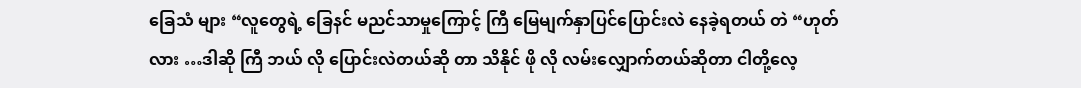ခြေသံ များ “လူတွေရဲ့ ခြေနင် မညင်သာမှုကြောင့် ကြီ မြေမျက်နှာပြင်ပြောင်းလဲ နေခဲ့ရတယ် တဲ “ဟုတ်လား …ဒါဆို ကြီ ဘယ် လို ပြောင်းလဲတယ်ဆို တာ သိနိုင် ဖို လို လမ်းလျှောက်တယ်ဆိုတာ ငါတို့လေ့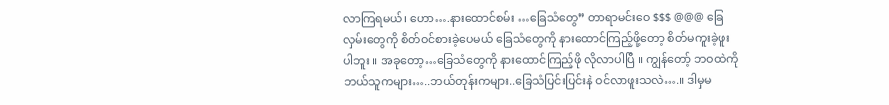လာကြရမယ်၊ ဟော….နားထောင်စမ်း …ခြေသံတွေ” တာရာမင်းဝေ $$$ @@@ ခြေလှမ်းတွေကို စိတ်ဝင်စားခဲ့ပေမယ် ခြေသံတွေကို နားထောင်ကြည့်ဖို့တော့ စိတ်မကူးခဲ့ဖူးပါဘူး ။ အခုတော့…ခြေသံတွေကို နားထောင်ကြည့်ဖို လိုလာပါပြီ ။ ကျွန်တော့် ဘဝထဲကို ဘယ်သူကများ…..ဘယ်တုန်းကများ..ခြေသံပြင်းပြင်းနဲ ဝင်လာဖူးသလဲ….။ ဒါမှမ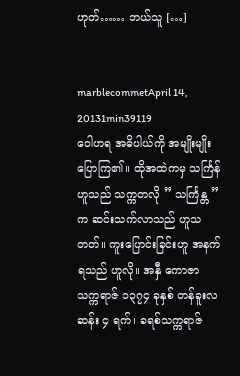ဟုတ်…… ဘယ်သူ […]


marblecommetApril 14, 20131min39119
ဝေါဟရ အဓိပါယ်ကို အမျိုးမျိုးပြောကြ၏။ ထိုအထဲကမှ သင်္ကြန်ဟူသည် သက္ကတလို ” သင်္ကြန္တ ” က ဆင်းသက်လာသည် ဟူသတတ်။ ကူးပြောင်းခြင်းဟူ အနက်ရသည် ဟူလို။ အနှီ ကောဇာသက္ကရာဇ် ၁၃၇၄ ခုနှစ် တန်ခူးလဆန်း ၄ ရက်၊ ခရစ်သက္ကရာဇ်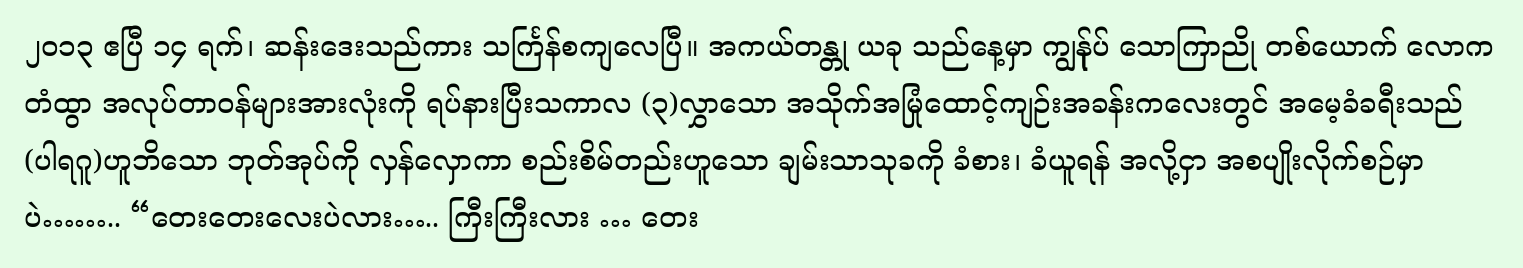၂၀၁၃ ဧပြီ ၁၄ ရက်၊ ဆန်းဒေးသည်ကား သင်္ကြန်စကျလေပြီ။ အကယ်တန္တု ယခု သည်နေ့မှာ ကျွန်ုပ် သောကြာညို တစ်ယောက် လောကတံထွာ အလုပ်တာဝန်များအားလုံးကို ရပ်နားပြီးသကာလ (၃)လွှာသော အသိုက်အမြုံထောင့်ကျဉ်းအခန်းကလေးတွင် အမေ့ခံခရီးသည်(ပါရဂူ)ဟူဘိသော ဘုတ်အုပ်ကို လှန်လှောကာ စည်းစိမ်တည်းဟူသော ချမ်းသာသုခကို ခံစား၊ ခံယူရန် အလို့ငှာ အစပျိုးလိုက်စဉ်မှာပဲ…….. “တေးတေးလေးပဲလား….. ကြီးကြီးလား … တေး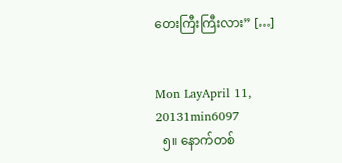တေးကြီးကြီးလား” […]


Mon LayApril 11, 20131min6097
  ၅။ နောက်တစ်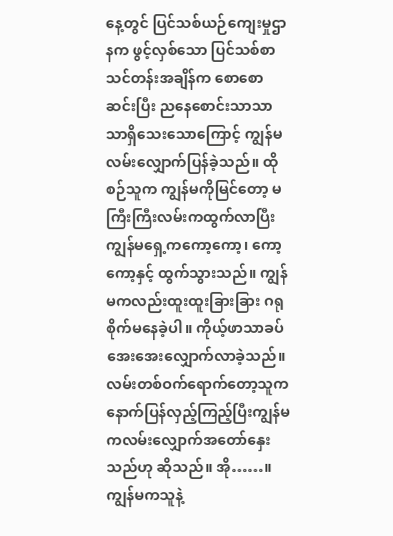နေ့တွင် ပြင်သစ်ယဉ်ကျေးမှုဌာနက ဖွင့်လှစ်သော ပြင်သစ်စာသင်တန်းအချိန်က စောစောဆင်းပြီး ညနေစောင်းသာသာ သာရှိသေးသောကြောင့် ကျွန်မလမ်းလျှောက်ပြန်ခဲ့သည်။ ထိုစဉ်သူက ကျွန်မကိုမြင်တော့ မကြီးကြီးလမ်းကထွက်လာပြီး ကျွန်မရှေ့ကကော့ကော့၊ ကော့ကော့နှင့် ထွက်သွားသည်။ ကျွန်မကလည်းထူးထူးခြားခြား ဂရုစိုက်မနေခဲ့ပါ။ ကိုယ့်ဖာသာခပ်အေးအေးလျှောက်လာခဲ့သည်။ လမ်းတစ်ဝက်ရောက်တော့သူကနောက်ပြန်လှည့်ကြည့်ပြီးကျွန်မကလမ်းလျှောက်အတော်နှေးသည်ဟု ဆိုသည်။ အို……။ ကျွန်မကသူနဲ့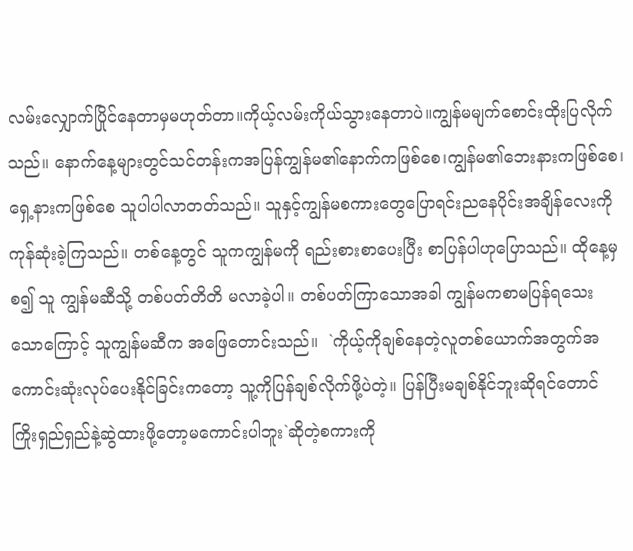လမ်းလျှောက်ပြိုင်နေတာမှမဟုတ်တာ။ကိုယ့်လမ်းကိုယ်သွားနေတာပဲ။ကျွန်မမျက်စောင်းထိုးပြလိုက်သည်။ နောက်နေ့များတွင်သင်တန်းကအပြန်ကျွန်မ၏နောက်ကဖြစ်စေ၊ကျွန်မ၏ဘေးနားကဖြစ်စေ၊ ရှေ့နားကဖြစ်စေ သူပါပါလာတတ်သည်။ သူနှင့်ကျွန်မစကားတွေပြောရင်းညနေပိုင်းအချိန်လေးကို ကုန်ဆုံးခဲ့ကြသည်။ တစ်နေ့တွင် သူကကျွန်မကို ရည်းစားစာပေးပြီး စာပြန်ပါဟုပြောသည်။ ထိုနေ့မှစ၍ သူ ကျွန်မဆီသို့ တစ်ပတ်တိတိ မလာခဲ့ပါ။ တစ်ပတ်ကြာသောအခါ ကျွန်မကစာမပြန်ရသေးသောကြောင့် သူကျွန်မဆီက အဖြေတောင်းသည်။  `ကိုယ့်ကိုချစ်နေတဲ့လူတစ်ယောက်အတွက်အကောင်းဆုံးလုပ်ပေးနိုင်ခြင်းကတော့ သူ့ကိုပြန်ချစ်လိုက်ဖို့ပဲတဲ့။ ပြန်ပြီးမချစ်နိုင်ဘူးဆိုရင်တောင် ကြိုးရှည်ရှည်နဲ့ဆွဲထားဖို့တော့မကောင်းပါဘူး`ဆိုတဲ့စကားကို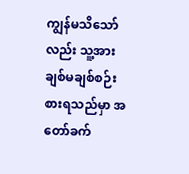ကျွန်မသိသော်လည်း သူ့အားချစ်မချစ်စဉ်းစားရသည်မှာ အတော်ခက်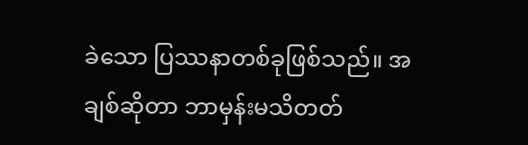ခဲသော ပြဿနာတစ်ခုဖြစ်သည်။ အချစ်ဆိုတာ ဘာမှန်းမသိတတ်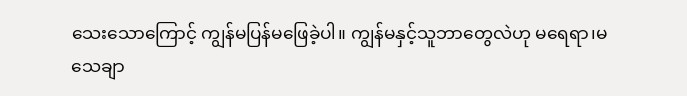သေးသောကြောင့် ကျွန်မပြန်မဖြေခဲ့ပါ။ ကျွန်မနှင့်သူဘာတွေလဲဟု မရေရာ၊မသေချာ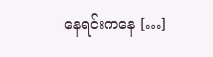နေရင်းကနေ […]